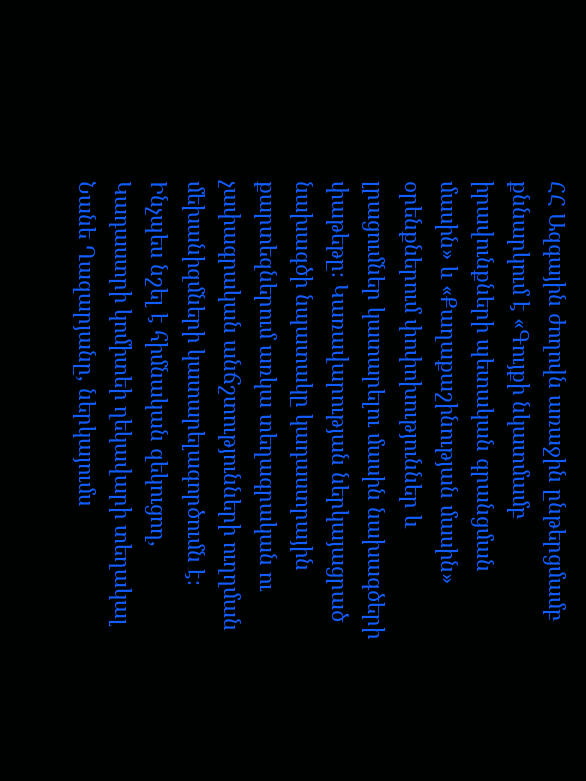ՀՀ Ազգային ժողովն առաջին ընթերցմամբ քննարկում է «Գույքի նկատմամբ իրավունքների պետական գրանցման մասին» և «Քաղաքաշինության մասին» օրենքներում փոփոխություններ և լրացումներ կատարելու մասին նախագծերի փաթեթը։ Կառավարության ներկայացրած նախագծի նպատակը կադաստրային քարտեզներում առկա տեղագրական ու չափագրական անճշտությունների ուղղման մեխանիզմների կատարելագործումն է։
Ինչպես նշել է հիմնական զեկուցող, Կադաստրի կոմիտեի ղեկավարի տեղակալ Նանե Ղազարյանը, ներկայումս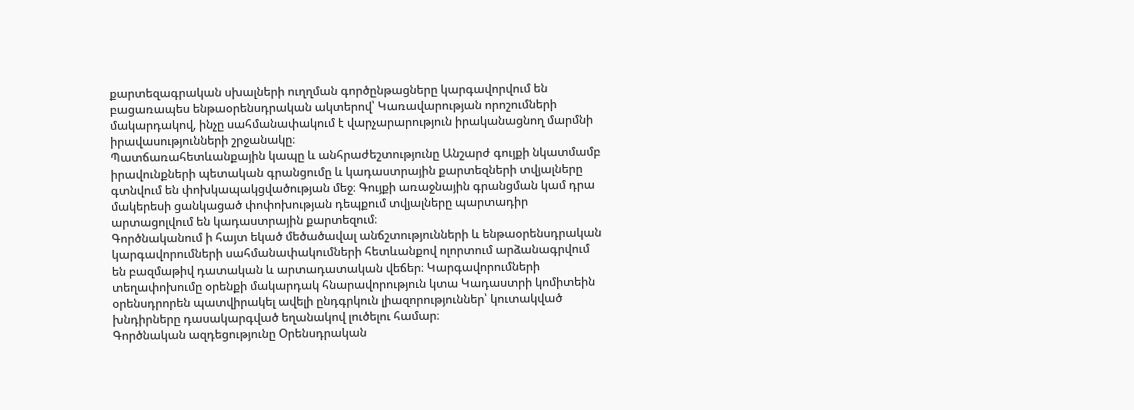քարտեզագրական սխալների ուղղման գործընթացները կարգավորվում են բացառապես ենթաօրենսդրական ակտերով՝ Կառավարության որոշումների մակարդակով, ինչը սահմանափակում է վարչարարություն իրականացնող մարմնի իրավասությունների շրջանակը։
Պատճառահետևանքային կապը և անհրաժեշտությունը Անշարժ գույքի նկատմամբ իրավունքների պետական գրանցումը և կադաստրային քարտեզների տվյալները գտնվում են փոխկապակցվածության մեջ։ Գույքի առաջնային գրանցման կամ դրա մակերեսի ցանկացած փոփոխության դեպքում տվյալները պարտադիր արտացոլվում են կադաստրային քարտեզում։
Գործնականում ի հայտ եկած մեծածավալ անճշտությունների և ենթաօրենսդրական կարգավորումների սահմանափակումների հետևանքով ոլորտում արձանագրվում են բազմաթիվ դատական և արտադատական վեճեր։ Կարգավորումների տեղափոխումը օրենքի մակարդակ հնարավորություն կտա Կադաստրի կոմիտեին օրենսդրորեն պատվիրակել ավելի ընդգրկուն լիազորություններ՝ կուտակված խնդիրները դասակարգված եղանակով լուծելու համար։
Գործնական ազդեցությունը Օրենսդրական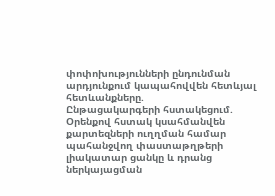փոփոխությունների ընդունման արդյունքում կապահովվեն հետևյալ հետևանքները.
Ընթացակարգերի հստակեցում. Օրենքով հստակ կսահմանվեն քարտեզների ուղղման համար պահանջվող փաստաթղթերի լիակատար ցանկը և դրանց ներկայացման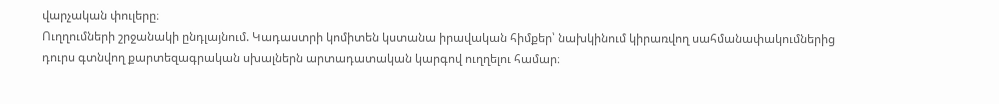վարչական փուլերը։
Ուղղումների շրջանակի ընդլայնում. Կադաստրի կոմիտեն կստանա իրավական հիմքեր՝ նախկինում կիրառվող սահմանափակումներից դուրս գտնվող քարտեզագրական սխալներն արտադատական կարգով ուղղելու համար։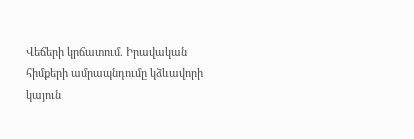Վեճերի կրճատում. Իրավական հիմքերի ամրապնդումը կձևավորի կայուն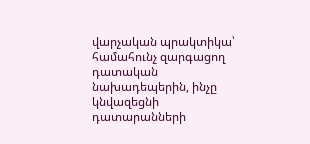վարչական պրակտիկա՝ համահունչ զարգացող դատական նախադեպերին, ինչը կնվազեցնի դատարանների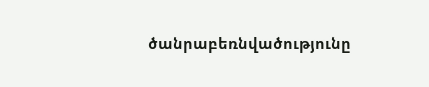ծանրաբեռնվածությունը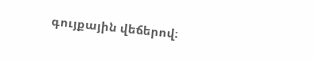գույքային վեճերով։